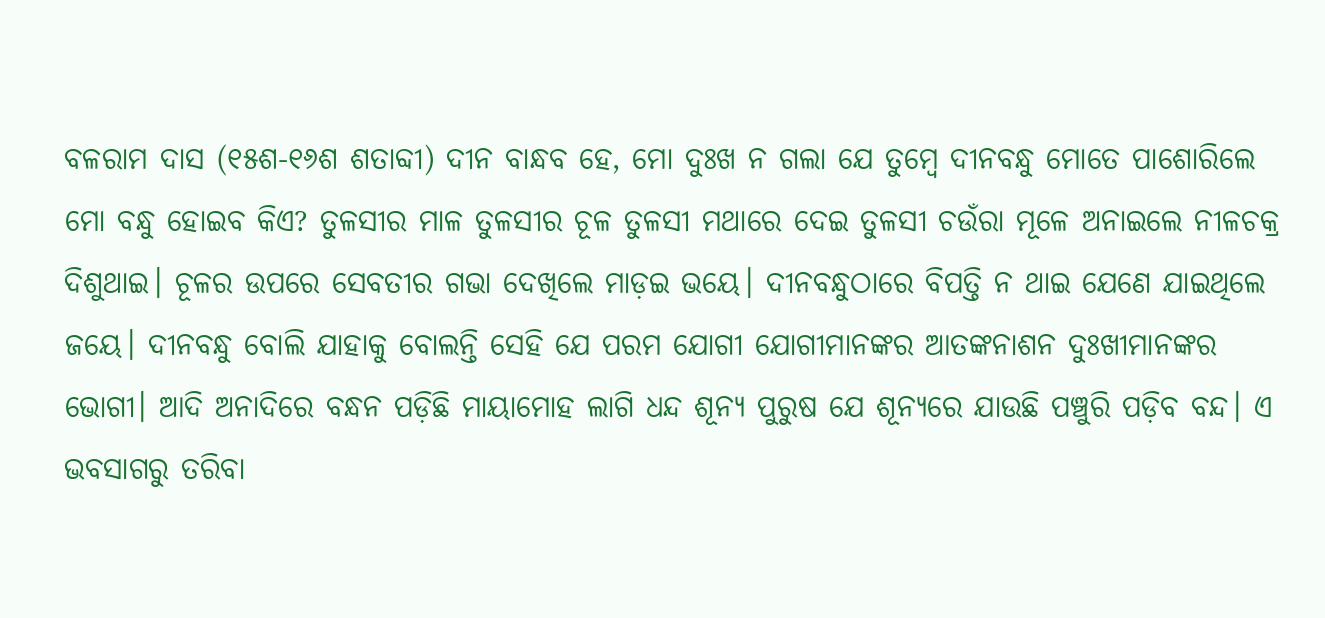ବଳରାମ ଦାସ (୧୫ଶ-୧୬ଶ ଶତାବ୍ଦୀ) ଦୀନ ବାନ୍ଧବ ହେ, ମୋ ଦୁଃଖ ନ ଗଲା ଯେ ତୁମ୍ୱେ ଦୀନବନ୍ଧୁ ମୋତେ ପାଶୋରିଲେ ମୋ ବନ୍ଧୁ ହୋଇବ କିଏ? ତୁଳସୀର ମାଳ ତୁଳସୀର ଚୂଳ ତୁଳସୀ ମଥାରେ ଦେଇ ତୁଳସୀ ଚଉଁରା ମୂଳେ ଅନାଇଲେ ନୀଳଚକ୍ର ଦିଶୁଥାଇ। ଚୂଳର ଉପରେ ସେବତୀର ଗଭା ଦେଖିଲେ ମାଡ଼ଇ ଭୟେ। ଦୀନବନ୍ଧୁଠାରେ ବିପତ୍ତି ନ ଥାଇ ଯେଣେ ଯାଇଥିଲେ ଜୟେ। ଦୀନବନ୍ଧୁ ବୋଲି ଯାହାକୁ ବୋଲନ୍ତି ସେହି ଯେ ପରମ ଯୋଗୀ ଯୋଗୀମାନଙ୍କର ଆତଙ୍କନାଶନ ଦୁଃଖୀମାନଙ୍କର ଭୋଗୀ। ଆଦି ଅନାଦିରେ ବନ୍ଧନ ପଡ଼ିଛି ମାୟାମୋହ ଲାଗି ଧନ୍ଦ ଶୂନ୍ୟ ପୁରୁଷ ଯେ ଶୂନ୍ୟରେ ଯାଉଛି ପଞ୍ଚୁରି ପଡ଼ିବ ବନ୍ଦ। ଏ ଭବସାଗରୁ ତରିବା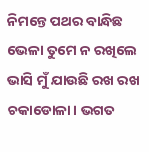ନିମନ୍ତେ ପଥର ବାନ୍ଧିଛ ଭେଳା ତୁମେ ନ ରଖିଲେ ଭାସି ମୁଁ ଯାଉଛି ରଖ ରଖ ଚକାଡୋଳା। ଭଗତ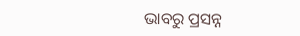ଭାବରୁ ପ୍ରସନ୍ନ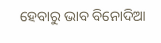ହେବାରୁ ଭାବ ବିନୋଦିଆ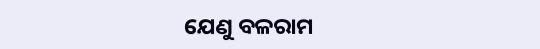ଯେଣୁ ବଳରାମ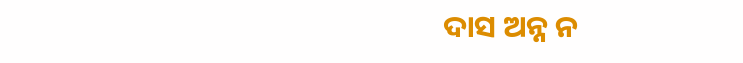ଦାସ ଅନ୍ନ ନ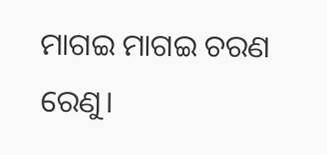ମାଗଇ ମାଗଇ ଚରଣ ରେଣୁ।